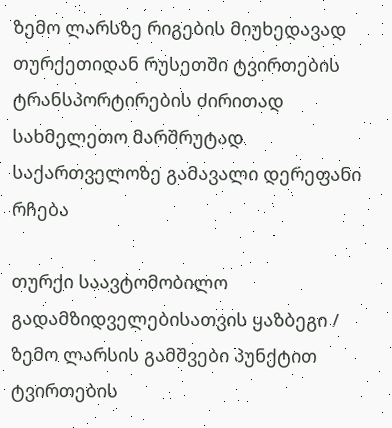ზემო ლარსზე რიგების მიუხედავად თურქეთიდან რუსეთში ტვირთების ტრანსპორტირების ძირითად სახმელეთო მარშრუტად საქართველოზე გამავალი დერეფანი რჩება

თურქი საავტომობილო გადამზიდველებისათვის ყაზბეგი / ზემო ლარსის გამშვები პუნქტით ტვირთების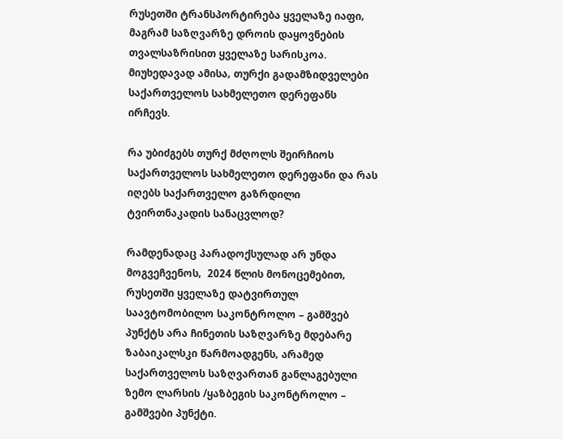რუსეთში ტრანსპორტირება ყველაზე იაფი, მაგრამ საზღვარზე დროის დაყოვნების თვალსაზრისით ყველაზე სარისკოა. მიუხედავად ამისა, თურქი გადამზიდველები საქართველოს სახმელეთო დერეფანს ირჩევს.

რა უბიძგებს თურქ მძღოლს შეირჩიოს საქართველოს სახმელეთო დერეფანი და რას იღებს საქართველო გაზრდილი ტვირთნაკადის სანაცვლოდ?

რამდენადაც პარადოქსულად არ უნდა მოგვეჩვენოს,  2024 წლის მონოცემებით, რუსეთში ყველაზე დატვირთულ საავტომობილო საკონტროლო – გამშვებ პუნქტს არა ჩინეთის საზღვარზე მდებარე ზაბაიკალსკი წარმოადგენს, არამედ საქართველოს საზღვართან განლაგებული ზემო ლარსის /ყაზბეგის საკონტროლო – გამშვები პუნქტი.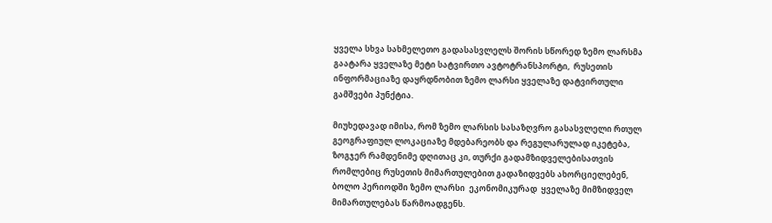ყველა სხვა სახმელეთო გადასასვლელს შორის სწორედ ზემო ლარსმა გაატარა ყველაზე მეტი სატვირთო ავტოტრანსპორტი,  რუსეთის ინფორმაციაზე დაყრდნობით ზემო ლარსი ყველაზე დატვირთული გამშვები პუნქტია.

მიუხედავად იმისა, რომ ზემო ლარსის სასაზღვრო გასასვლელი რთულ გეოგრაფიულ ლოკაციაზე მდებარეობს და რეგულარულად იკეტება, ზოგჯერ რამდენიმე დღითაც კი, თურქი გადამზიდველებისათვის რომლებიც რუსეთის მიმართულებით გადაზიდვებს ახორციელებენ, ბოლო პერიოდში ზემო ლარსი  ეკონომიკურად  ყველაზე მიმზიდველ მიმართულებას წარმოადგენს.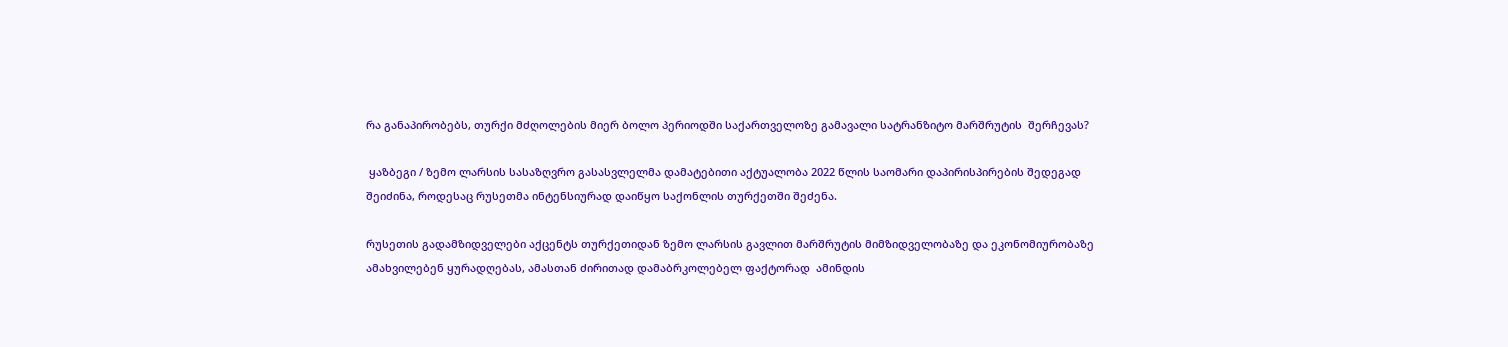რა განაპირობებს, თურქი მძღოლების მიერ ბოლო პერიოდში საქართველოზე გამავალი სატრანზიტო მარშრუტის  შერჩევას?

 ყაზბეგი / ზემო ლარსის სასაზღვრო გასასვლელმა დამატებითი აქტუალობა 2022 წლის საომარი დაპირისპირების შედეგად შეიძინა, როდესაც რუსეთმა ინტენსიურად დაიწყო საქონლის თურქეთში შეძენა.

რუსეთის გადამზიდველები აქცენტს თურქეთიდან ზემო ლარსის გავლით მარშრუტის მიმზიდველობაზე და ეკონომიურობაზე ამახვილებენ ყურადღებას, ამასთან ძირითად დამაბრკოლებელ ფაქტორად  ამინდის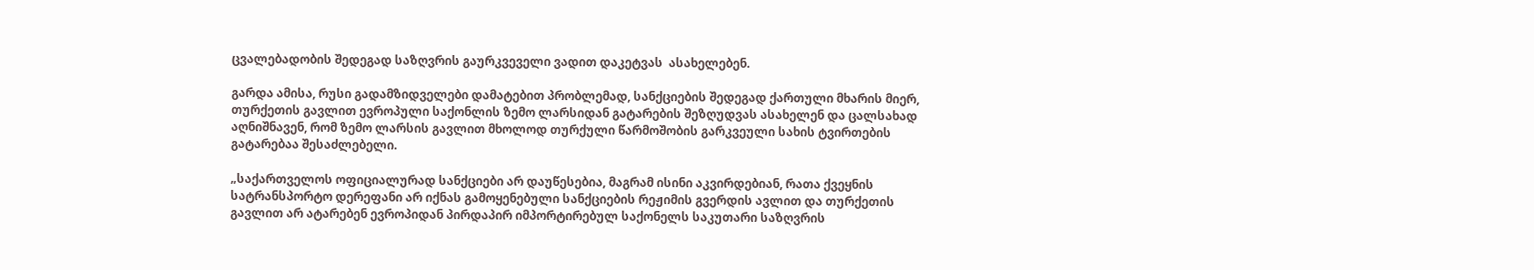ცვალებადობის შედეგად საზღვრის გაურკვეველი ვადით დაკეტვას  ასახელებენ.

გარდა ამისა, რუსი გადამზიდველები დამატებით პრობლემად, სანქციების შედეგად ქართული მხარის მიერ, თურქეთის გავლით ევროპული საქონლის ზემო ლარსიდან გატარების შეზღუდვას ასახელენ და ცალსახად აღნიშნავენ, რომ ზემო ლარსის გავლით მხოლოდ თურქული წარმოშობის გარკვეული სახის ტვირთების გატარებაა შესაძლებელი.

„საქართველოს ოფიციალურად სანქციები არ დაუწესებია, მაგრამ ისინი აკვირდებიან, რათა ქვეყნის სატრანსპორტო დერეფანი არ იქნას გამოყენებული სანქციების რეჟიმის გვერდის ავლით და თურქეთის გავლით არ ატარებენ ევროპიდან პირდაპირ იმპორტირებულ საქონელს საკუთარი საზღვრის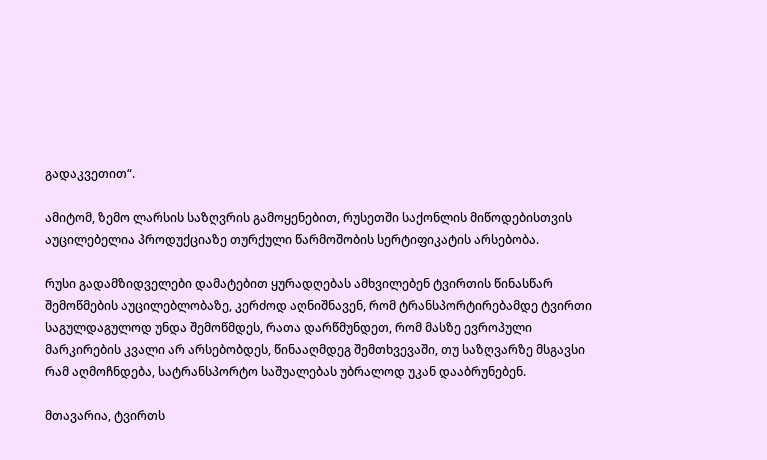გადაკვეთით“.

ამიტომ, ზემო ლარსის საზღვრის გამოყენებით, რუსეთში საქონლის მიწოდებისთვის აუცილებელია პროდუქციაზე თურქული წარმოშობის სერტიფიკატის არსებობა.

რუსი გადამზიდველები დამატებით ყურადღებას ამხვილებენ ტვირთის წინასწარ შემოწმების აუცილებლობაზე, კერძოდ აღნიშნავენ, რომ ტრანსპორტირებამდე ტვირთი საგულდაგულოდ უნდა შემოწმდეს, რათა დარწმუნდეთ, რომ მასზე ევროპული მარკირების კვალი არ არსებობდეს, წინააღმდეგ შემთხვევაში, თუ საზღვარზე მსგავსი რამ აღმოჩნდება, სატრანსპორტო საშუალებას უბრალოდ უკან დააბრუნებენ.

მთავარია, ტვირთს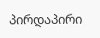პირდაპირი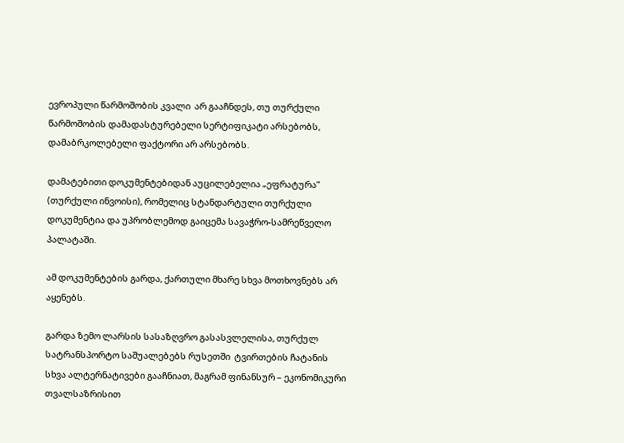ევროპული წარმოშობის კვალი  არ გააჩნდეს, თუ თურქული წარმოშობის დამადასტურებელი სერტიფიკატი არსებობს, დამაბრკოლებელი ფაქტორი არ არსებობს.

დამატებითი დოკუმენტებიდან აუცილებელია „ეფრატურა“ (თურქული ინვოისი), რომელიც სტანდარტული თურქული დოკუმენტია და უპრობლემოდ გაიცემა სავაჭრო-სამრეწველო პალატაში.

ამ დოკუმენტების გარდა, ქართული მხარე სხვა მოთხოვნებს არ აყენებს.

გარდა ზემო ლარსის სასაზღვრო გასასვლელისა, თურქულ სატრანსპორტო საშუალებებს რუსეთში  ტვირთების ჩატანის სხვა ალტერნატივები გააჩნიათ, მაგრამ ფინანსურ – ეკონომიკური თვალსაზრისით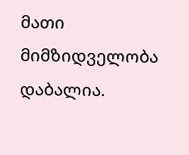მათი მიმზიდველობა დაბალია.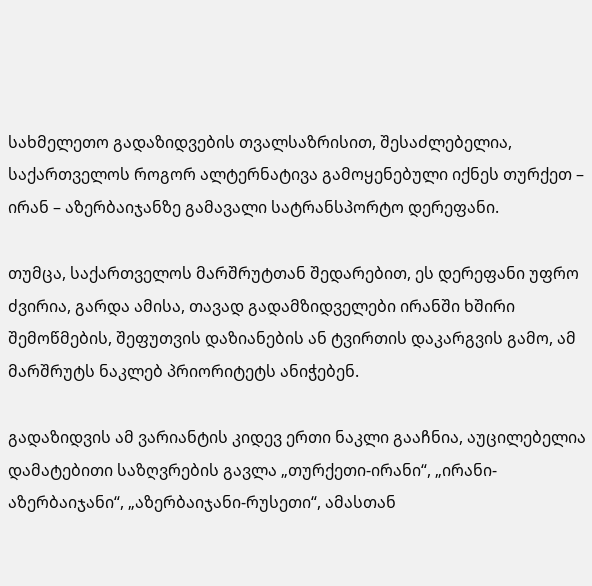სახმელეთო გადაზიდვების თვალსაზრისით, შესაძლებელია, საქართველოს როგორ ალტერნატივა გამოყენებული იქნეს თურქეთ – ირან – აზერბაიჯანზე გამავალი სატრანსპორტო დერეფანი.

თუმცა, საქართველოს მარშრუტთან შედარებით, ეს დერეფანი უფრო ძვირია, გარდა ამისა, თავად გადამზიდველები ირანში ხშირი შემოწმების, შეფუთვის დაზიანების ან ტვირთის დაკარგვის გამო, ამ მარშრუტს ნაკლებ პრიორიტეტს ანიჭებენ.

გადაზიდვის ამ ვარიანტის კიდევ ერთი ნაკლი გააჩნია, აუცილებელია დამატებითი საზღვრების გავლა „თურქეთი-ირანი“, „ირანი-აზერბაიჯანი“, „აზერბაიჯანი-რუსეთი“, ამასთან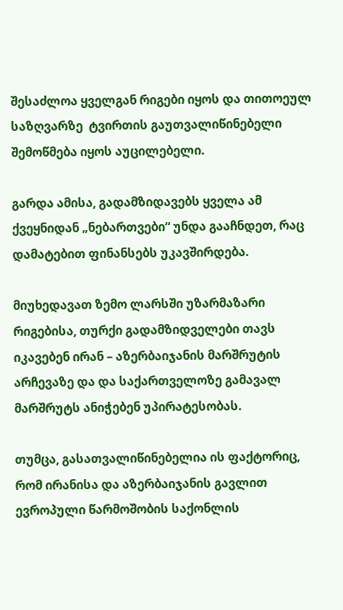შესაძლოა ყველგან რიგები იყოს და თითოეულ საზღვარზე  ტვირთის გაუთვალიწინებელი შემოწმება იყოს აუცილებელი.

გარდა ამისა, გადამზიდავებს ყველა ამ ქვეყნიდან „ნებართვები“ უნდა გააჩნდეთ, რაც დამატებით ფინანსებს უკავშირდება.

მიუხედავათ ზემო ლარსში უზარმაზარი რიგებისა, თურქი გადამზიდველები თავს იკავებენ ირან – აზერბაიჯანის მარშრუტის არჩევაზე და და საქართველოზე გამავალ მარშრუტს ანიჭებენ უპირატესობას.

თუმცა, გასათვალიწინებელია ის ფაქტორიც, რომ ირანისა და აზერბაიჯანის გავლით  ევროპული წარმოშობის საქონლის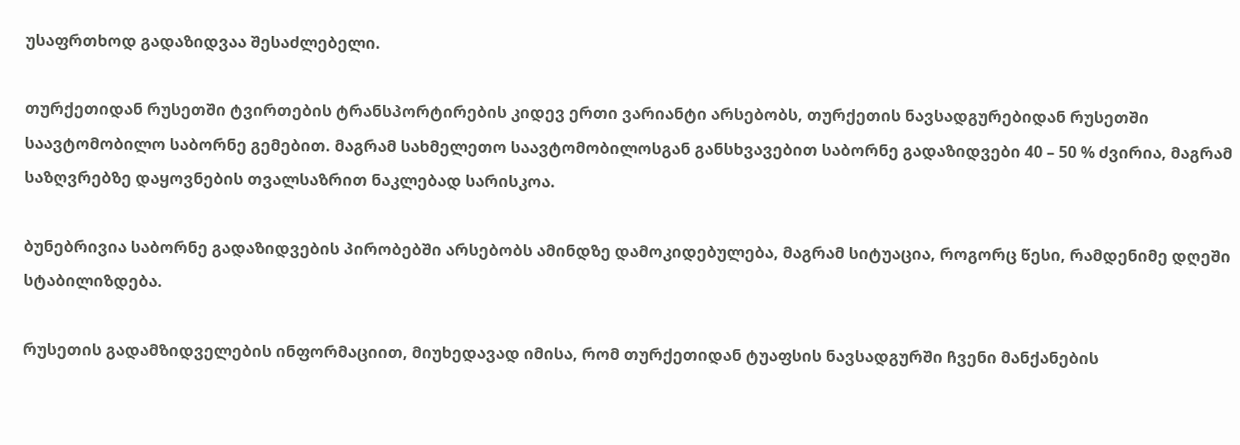უსაფრთხოდ გადაზიდვაა შესაძლებელი.

თურქეთიდან რუსეთში ტვირთების ტრანსპორტირების კიდევ ერთი ვარიანტი არსებობს, თურქეთის ნავსადგურებიდან რუსეთში საავტომობილო საბორნე გემებით. მაგრამ სახმელეთო საავტომობილოსგან განსხვავებით საბორნე გადაზიდვები 40 – 50 % ძვირია, მაგრამ საზღვრებზე დაყოვნების თვალსაზრით ნაკლებად სარისკოა.

ბუნებრივია საბორნე გადაზიდვების პირობებში არსებობს ამინდზე დამოკიდებულება, მაგრამ სიტუაცია, როგორც წესი, რამდენიმე დღეში სტაბილიზდება.

რუსეთის გადამზიდველების ინფორმაციით, მიუხედავად იმისა, რომ თურქეთიდან ტუაფსის ნავსადგურში ჩვენი მანქანების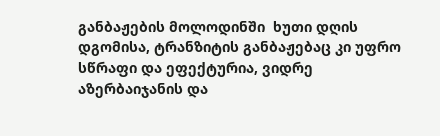განბაჟების მოლოდინში  ხუთი დღის დგომისა, ტრანზიტის განბაჟებაც კი უფრო სწრაფი და ეფექტურია, ვიდრე აზერბაიჯანის და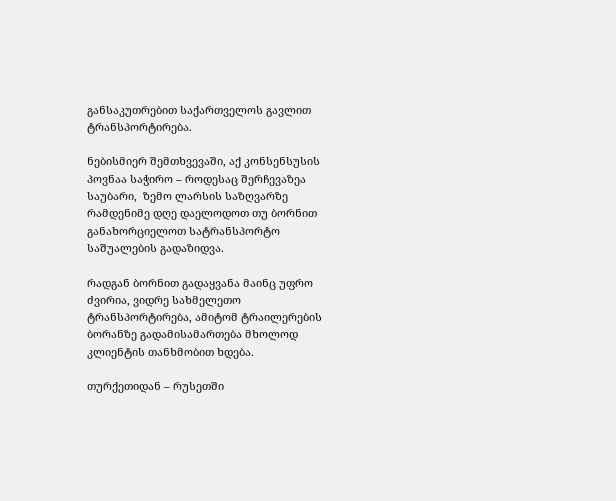განსაკუთრებით საქართველოს გავლით ტრანსპორტირება.

ნებისმიერ შემთხვევაში, აქ კონსენსუსის პოვნაა საჭირო – როდესაც შერჩევაზეა საუბარი,  ზემო ლარსის საზღვარზე რამდენიმე დღე დაელოდოთ თუ ბორნით განახორციელოთ სატრანსპორტო საშუალების გადაზიდვა.

რადგან ბორნით გადაყვანა მაინც უფრო ძვირია, ვიდრე სახმელეთო ტრანსპორტირება, ამიტომ ტრაილერების ბორანზე გადამისამართება მხოლოდ კლიენტის თანხმობით ხდება.

თურქეთიდან – რუსეთში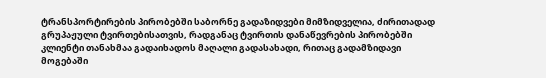ტრანსპორტირების პირობებში საბორნე გადაზიდვები მიმზიდველია, ძირითადად გრუპაჟული ტვირთებისათვის, რადგანაც ტვირთის დანაწევრების პირობებში კლიენტი თანახმაა გადაიხადოს მაღალი გადასახადი, რითაც გადამზიდავი მოგებაში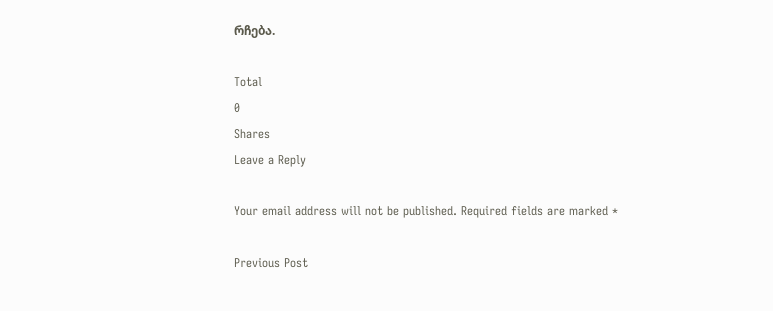რჩება.

Total
0
Shares
Leave a Reply

Your email address will not be published. Required fields are marked *

Previous Post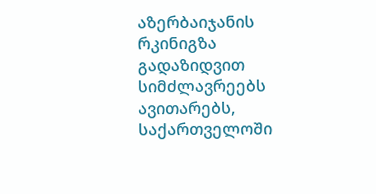აზერბაიჯანის რკინიგზა გადაზიდვით სიმძლავრეებს ავითარებს, საქართველოში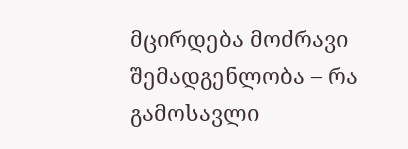მცირდება მოძრავი შემადგენლობა – რა გამოსავლი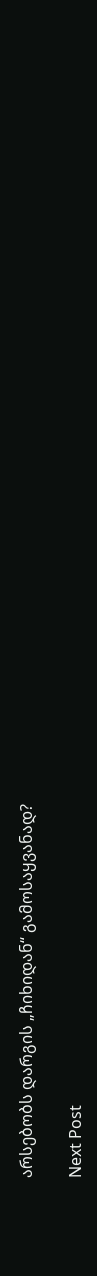არსებობს დარგის „ჩიხიდან“ გამოსაყვანად?

Next Post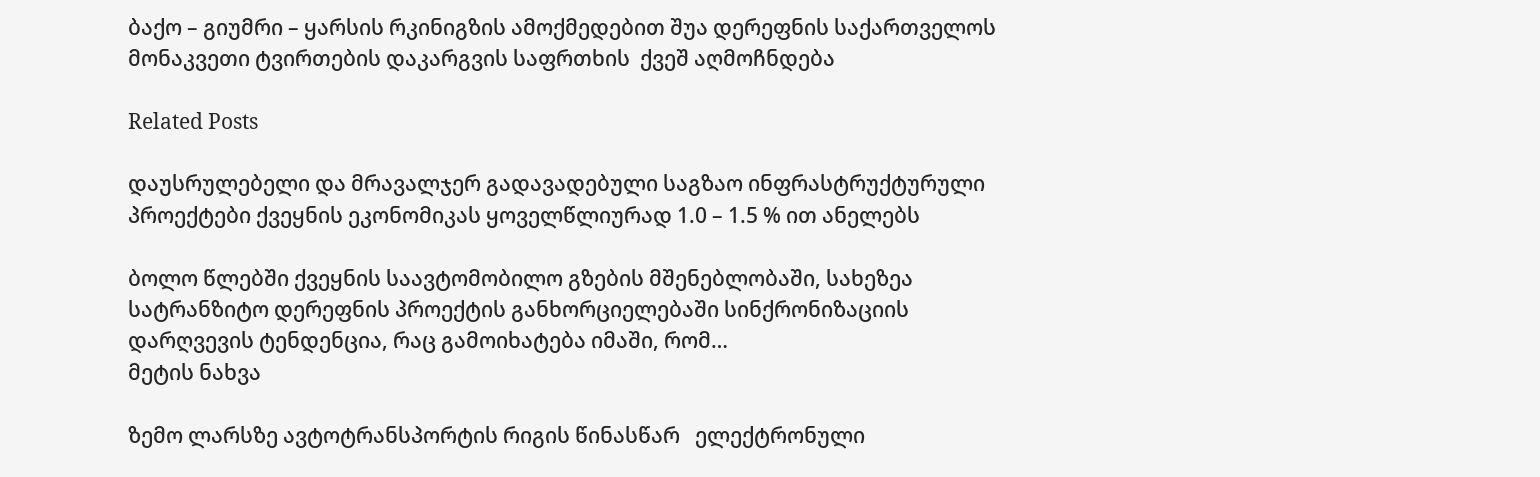ბაქო – გიუმრი – ყარსის რკინიგზის ამოქმედებით შუა დერეფნის საქართველოს მონაკვეთი ტვირთების დაკარგვის საფრთხის  ქვეშ აღმოჩნდება

Related Posts

დაუსრულებელი და მრავალჯერ გადავადებული საგზაო ინფრასტრუქტურული პროექტები ქვეყნის ეკონომიკას ყოველწლიურად 1.0 – 1.5 % ით ანელებს

ბოლო წლებში ქვეყნის საავტომობილო გზების მშენებლობაში, სახეზეა სატრანზიტო დერეფნის პროექტის განხორციელებაში სინქრონიზაციის დარღვევის ტენდენცია, რაც გამოიხატება იმაში, რომ…
მეტის ნახვა

ზემო ლარსზე ავტოტრანსპორტის რიგის წინასწარ   ელექტრონული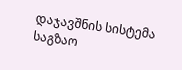დაჯავშნის სისტემა საგზაო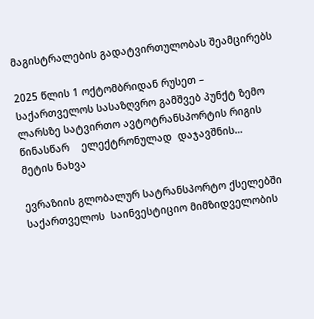მაგისტრალების გადატვირთულობას შეამცირებს

2025 წლის 1 ოქტომბრიდან რუსეთ – საქართველოს სასაზღვრო გამშვებ პუნქტ ზემო ლარსზე სატვირთო ავტოტრანსპორტის რიგის წინასწარ    ელექტრონულად  დაჯავშნის…
მეტის ნახვა

ევრაზიის გლობალურ სატრანსპორტო ქსელებში საქართველოს  საინვესტიციო მიმზიდველობის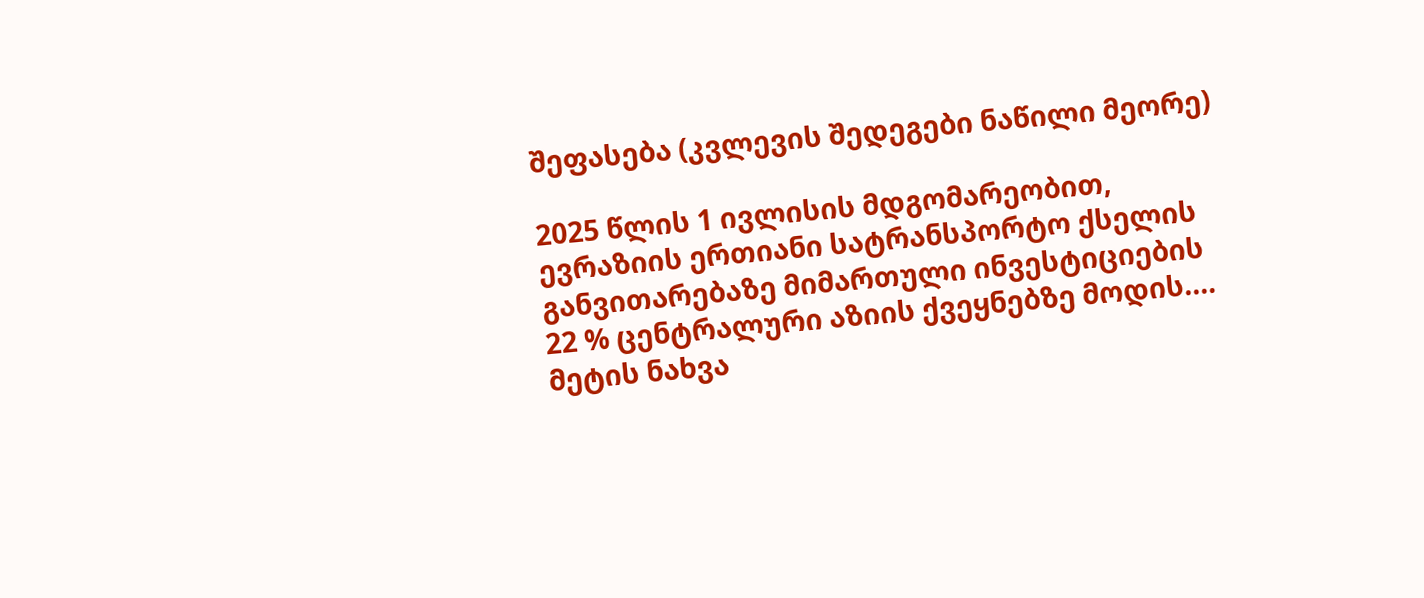შეფასება (კვლევის შედეგები ნაწილი მეორე)

2025 წლის 1 ივლისის მდგომარეობით, ევრაზიის ერთიანი სატრანსპორტო ქსელის განვითარებაზე მიმართული ინვესტიციების 22 % ცენტრალური აზიის ქვეყნებზე მოდის.…
მეტის ნახვა